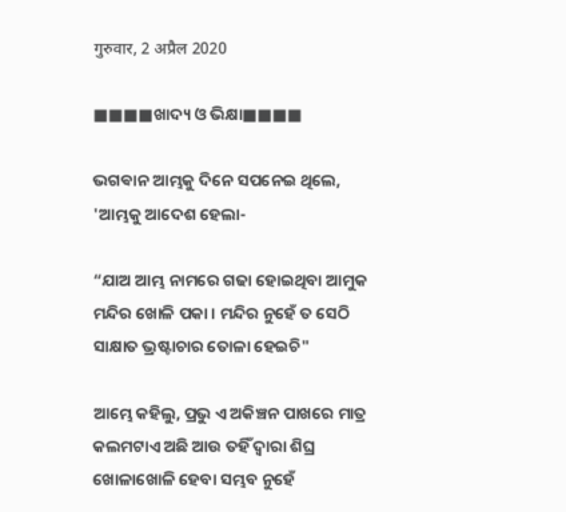गुरुवार, 2 अप्रैल 2020

■■■■ଖାଦ୍ୟ ଓ ଭିକ୍ଷା■■■■

ଭଗଵାନ ଆମ୍ଭକୁ ଦିନେ ସପନେଇ ଥିଲେ,
'ଆମ୍ଭକୁ ଆଦେଶ ହେଲା-

“ଯାଅ ଆମ୍ଭ ନାମରେ ଗଢା ହୋଇଥିବା ଆମୁକ ମନ୍ଦିର ଖୋଳି ପକା । ମନ୍ଦିର ନୁହେଁ ତ ସେଠି ସାକ୍ଷାତ ଭ୍ରଷ୍ଟାଚାର ତୋଳା ହେଇଚି"

ଆମ୍ଭେ କହିଲୁ, ପ୍ରଭୁ ଏ ଅକିଞ୍ଚନ ପାଖରେ ମାତ୍ର କଲମଟାଏ ଅଛି ଆଉ ତହିଁ ଦ୍ଵାରା ଶିଘ୍ର ଖୋଳାଖୋଳି ହେବା ସମ୍ଭବ ନୁହେଁ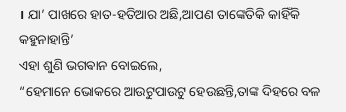। ଯା’ ପାଖରେ ହାତ-ହତିଆର ଅଛି,ଆପଣ ତାଙ୍କେତିକି କାହିଁକି କହୁନାହାନ୍ତି’
ଏହା ଶୁଣି ଭଗଵାନ ବୋଇଲେ,
“ହେମାନେ ଭୋକରେ ଆଉଟୁପାଉଟୁ ହେଉଛନ୍ତି,ତାଙ୍କ ଦିହରେ ବଳ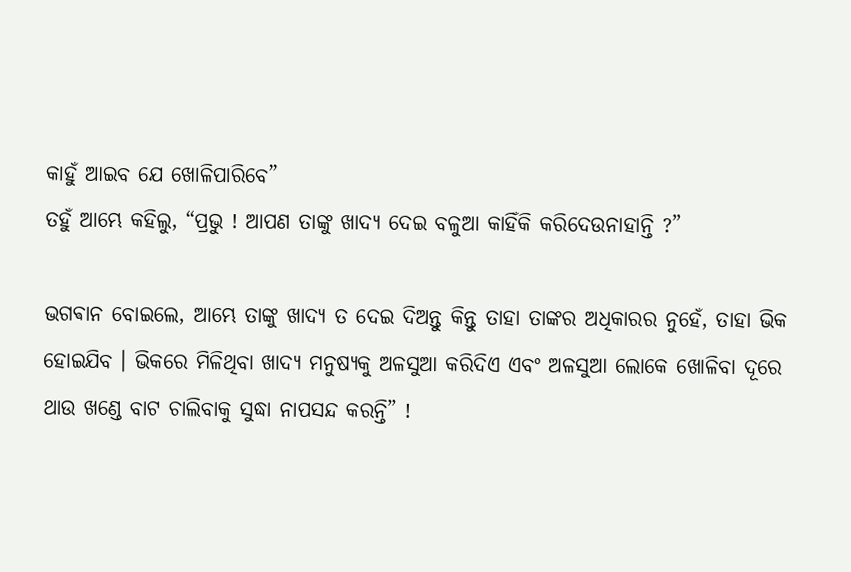କାହୁଁ ଆଇବ ଯେ ଖୋଳିପାରିବେ”
ତହୁଁ ଆମ୍ଭେ କହିଲୁ, “ପ୍ରଭୁ ! ଆପଣ ତାଙ୍କୁ ଖାଦ୍ୟ ଦେଇ ବଳୁଆ କାହିଁକି କରିଦେଉନାହାନ୍ତି ?”

ଭଗଵାନ ବୋଇଲେ, ଆମ୍ଭେ ତାଙ୍କୁ ଖାଦ୍ୟ ତ ଦେଇ ଦିଅନ୍ତୁ କିନ୍ତୁ ତାହା ତାଙ୍କର ଅଧିକାରର ନୁହେଁ, ତାହା ଭିକ ହୋଇଯିବ । ଭିକରେ ମିଳିଥିବା ଖାଦ୍ୟ ମନୁଷ୍ୟକୁ ଅଳସୁଆ କରିଦିଏ ଏବଂ ଅଳସୁଆ ଲୋକେ ଖୋଳିବା ଦୂରେ ଥାଉ ଖଣ୍ଡେ ବାଟ ଚାଲିବାକୁ ସୁଦ୍ଧା ନାପସନ୍ଦ କରନ୍ତି” !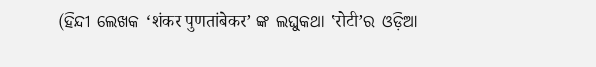(ହିନ୍ଦୀ ଲେଖକ ‘शंकर पुणतांबेकर’ ଙ୍କ ଲଘୁକଥା ‛रोटी’ର ଓଡ଼ିଆ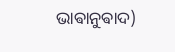ଭାଵାନୁଵାଦ)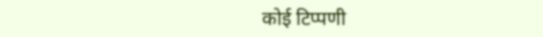कोई टिप्पणी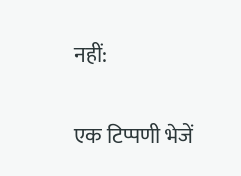नहीं:

एक टिप्पणी भेजें